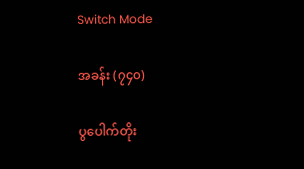Switch Mode

အခန်း (၇၄၀)

ပွပေါက်တိုး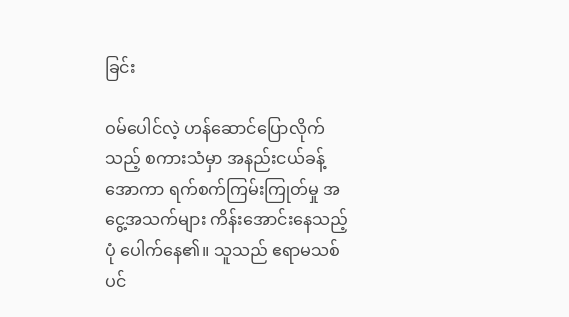ခြင်း

ဝမ်ပေါင်လဲ့ ဟန်ဆောင်ပြောလိုက်သည့် စကားသံမှာ အနည်းငယ်ခန့် အောကာ ရက်စက်ကြမ်းကြုတ်မှု အငွေ့အသက်များ ကိန်းအောင်းနေသည့်ပုံ ပေါက်နေ၏။ သူသည် ဧရာမသစ်ပင်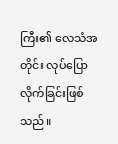ကြီး၏ လေသံအတိုင်း လုပ်ပြောလိုက်ခြင်းဖြစ်သည်။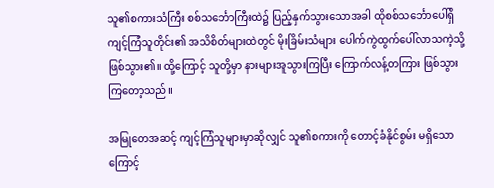သူ၏စကားသံကြီး စစ်သင်္ဘောကြီးထဲ၌ ပြည့်နှက်သွားသောအခါ ထိုစစ်သင်္ဘောပေါ်ရှိ ကျင့်ကြံသူတိုင်း၏ အသိစိတ်များထဲတွင် မိုးခြိမ်းသံများ ပေါက်ကွဲထွက်ပေါ်လာသကဲ့သို့ ဖြစ်သွား၏။ ထို့ကြောင့် သူတို့မှာ နားများအူသွားကြပြီး ကြောက်လန့်တကြား ဖြစ်သွားကြတော့သည်။

အမြုတေအဆင့် ကျင့်ကြံသူများမှာဆိုလျှင် သူ၏စကားကို တောင့်ခံနိုင်စွမ်း မရှိသောကြောင့်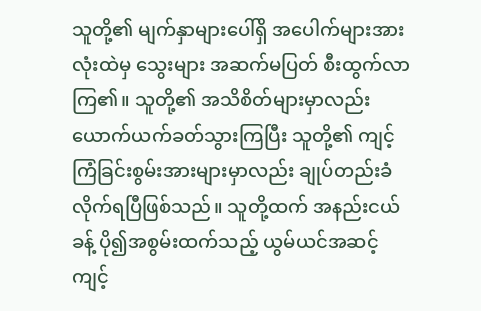သူတို့၏ မျက်နှာများပေါ်ရှိ အပေါက်များအားလုံးထဲမှ သွေးများ အဆက်မပြတ် စီးထွက်လာကြ၏။ သူတို့၏ အသိစိတ်များမှာလည်း ယောက်ယက်ခတ်သွားကြပြီး သူတို့၏ ကျင့်ကြံခြင်းစွမ်းအားများမှာလည်း ချုပ်တည်းခံလိုက်ရပြီဖြစ်သည်။ သူတို့ထက် အနည်းငယ်ခန့် ပို၍အစွမ်းထက်သည့် ယွမ်ယင်အဆင့် ကျင့်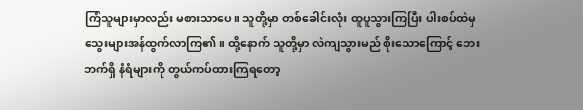ကြံသူများမှာလည်း မစားသာပေ။ သူတို့မှာ တစ်ခေါင်းလုံး ထူပူသွားကြပြီး ပါးစပ်‌ထဲမှ သွေးများအန်ထွက်လာကြ၏။ ထို့နောက် သူတို့မှာ လဲကျသွားမည် စိုးသောကြောင့် ဘေးဘက်ရှိ နံရံများကို တွယ်ကပ်ထားကြရတော့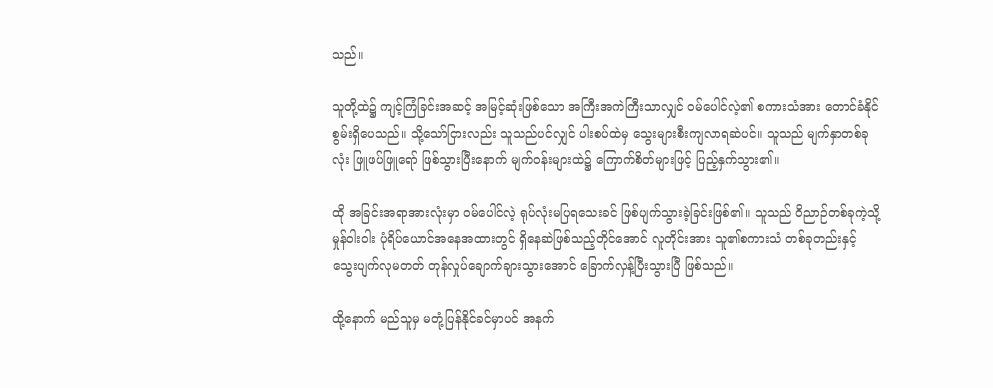သည်။

သူတို့ထဲ၌ ကျင့်ကြံခြင်းအဆင့် အမြင့်ဆုံးဖြစ်သော အကြီးအကဲကြီးသာလျှင် ဝမ်ပေါင်လဲ့၏ စကားသံအား တောင်ခံနိုင်စွမ်းရှိပေသည်။ သို့သော်ငြားလည်း သူသည်ပင်လျှင် ပါးစပ်ထဲမှ သွေးများစီးကျလာရဆဲပင်။ သူသည် မျက်နှာတစ်ခုလုံး ဖြူဖပ်ဖြူရော် ဖြစ်သွားပြီးနောက် မျက်ဝန်းများထဲ၌ ကြောက်စိတ်များဖြင့် ပြည့်နှက်သွား၏။

ထို အခြင်းအရာအားလုံးမှာ ဝမ်ပေါင်လဲ့ ရုပ်လုံးမပြရသေးခင် ဖြစ်ပျက်သွားခဲ့ခြင်းဖြစ်၏။ သူသည် ဝိညာဉ်တစ်ခုကဲ့သို့ မှုန်ဝါးဝါး ပုံရိပ်ယောင်အနေအထားတွင် ရှိနေဆဲဖြစ်သည့်တိုင်အောင် လူတိုင်းအား သူ၏စကားသံ တစ်ခုတည်းနှင့် သွေးပျက်လုမတတ် တုန်လှုပ်ချောက်ချားသွားအောင် ခြောက်လှန့်ပြီးသွားပြီ ဖြစ်သည်။

ထို့နောက် မည်သူမှ မတုံ့ပြန်နိုင်ခင်မှာပင် အနက်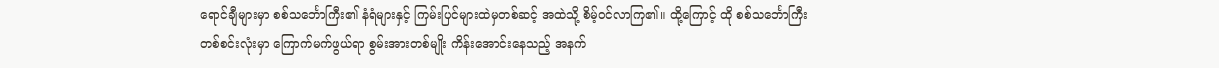ရောင်ချီများမှာ စစ်သင်္ဘောကြီး၏ နံရံများနှင့် ကြမ်းပြင်များထဲမှတစ်ဆင့် အထဲသို့ စိမ့်ဝင်လာကြ၏။ ထို့ကြောင့် ထို စစ်သင်္ဘောကြီးတစ်စင်းလုံးမှာ ကြောက်မက်ဖွယ်ရာ စွမ်းအားတစ်မျိုး ကိန်းအောင်းနေသည့် အနက်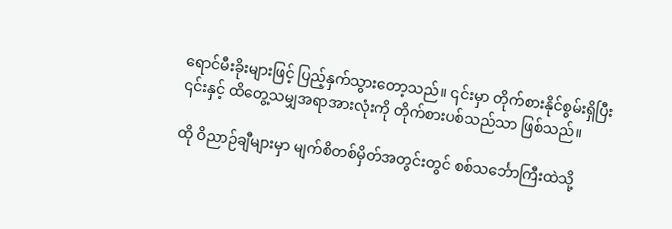ရောင်မီးခိုးများဖြင့် ပြည့်နှက်သွားတော့သည်။ ၎င်းမှာ တိုက်စားနိုင်စွမ်းရှိပြီး ၎င်းနှင့် ထိတွေ့သမျှအရာအားလုံးကို တိုက်စားပစ်သည်သာ ဖြစ်သည်။

ထို ဝိညာဉ်ချီများမှာ မျက်စိတစ်မှိတ်အတွင်းတွင် စစ်သင်္ဘောကြီးထဲသို့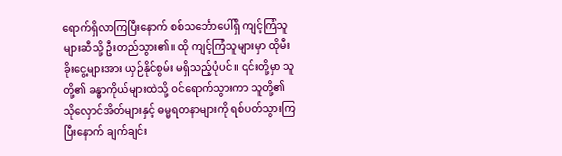ရောက်ရှိလာကြပြီးနောက် စစ်သင်္ဘောပေါ်ရှိ ကျင့်ကြံသူများဆီသို့ ဦးတည်သွား၏။ ထို ကျင့်ကြံသူများမှာ ထိုမီးခိုး‌ငွေ့များအား ယှဉ်နိုင်စွမ်း မရှိသည့်ပုံပင်။ ၎င်းတို့မှာ သူတို့၏ ခန္ဓာကိုယ်များထဲသို့ ဝင်ရောက်သွားကာ သူတို့၏ သိုလှောင်အိတ်များနှင့် ဓမ္မရတနာများကို ရစ်ပတ်သွားကြပြီးနောက် ချက်ချင်း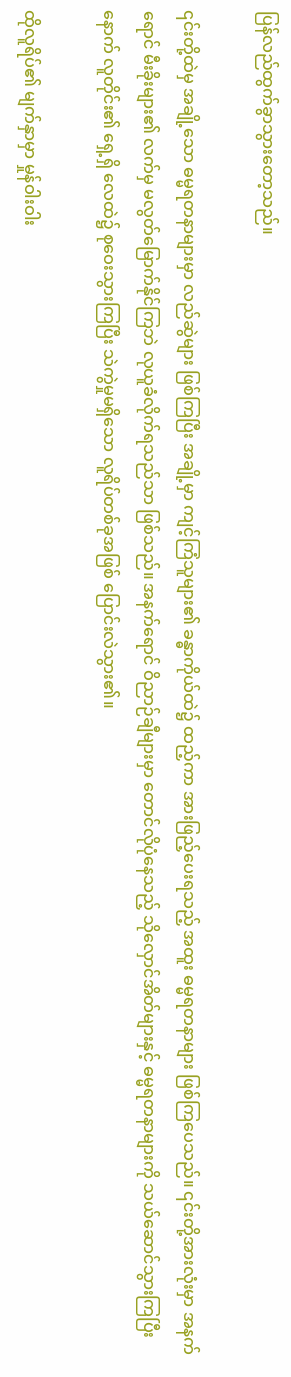ပြန်လည်ထွက်ခွာသွားတော့သည်။

၎င်းတို့ထဲမှ အချို့သော ဓမ္မရတနာများမှာ လည်ဆွဲများ ဖြစ်ကြပြီး အချို့မှာ ကျင့်ကြံသူများ၏ ခန္ဓာကိုယ်ထဲ၌ ထည့်ကာ အားဖြည့်ပေးရသည့် အထူး ဓမ္မရတနာများ ဖြစ်ကြပေသည်။ ၎င်းတို့အားလုံးမှာ အနက်ရောင် မီးခိုးများ၏ လက်မှ မလွတ်မြောက်နိုင်ကြဘဲ လုယူခံလိုက်ရသည်သာ ဖြစ်သည်။ အနက်ရောင် ဝိညာဉ်ချီများမှာ တောင်လိုပုံနေသည့် သိုလှောင်အိတ်များနှင့် ဓမ္မရတနာများကို သယ်ဆောင်သွားကြပြီးနောက် လူတိုင်း၏ ရှေ့ရှိ လေထဲ၌ စုဝေးသွားကြပြီး သဲကွဲမှုမရှိသော လူရိပ်တစ်ခုအဖြစ် ပြောင်းလဲသွား၏။

ထိုလူရိပ်၏ မျက်နှာမှာ မှုန်ဝါးဝါး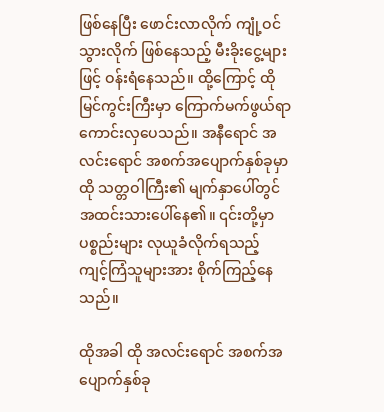ဖြစ်နေပြီး ဖောင်းလာလိုက် ကျုံ့ဝင်သွားလိုက် ဖြစ်နေသည့် မီးခိုးငွေ့များဖြင့် ဝန်းရံနေသည်။ ထို့ကြောင့် ထိုမြင်ကွင်းကြီးမှာ ကြောက်မက်ဖွယ်ရာ ကောင်းလှပေသည်။ အနီရောင် အလင်းရောင် အစက်အပျောက်နှစ်ခုမှာ ထို သတ္တဝါကြီး၏ မျက်နှာပေါ်တွင် အထင်းသားပေါ်နေ၏။ ၎င်းတို့မှာ ပစ္စည်းများ လုယူခံလိုက်ရသည့် ကျင့်ကြံသူများအား စိုက်ကြည့်နေသည်။

ထိုအခါ ထို အလင်းရောင် အစက်အပျောက်နှစ်ခု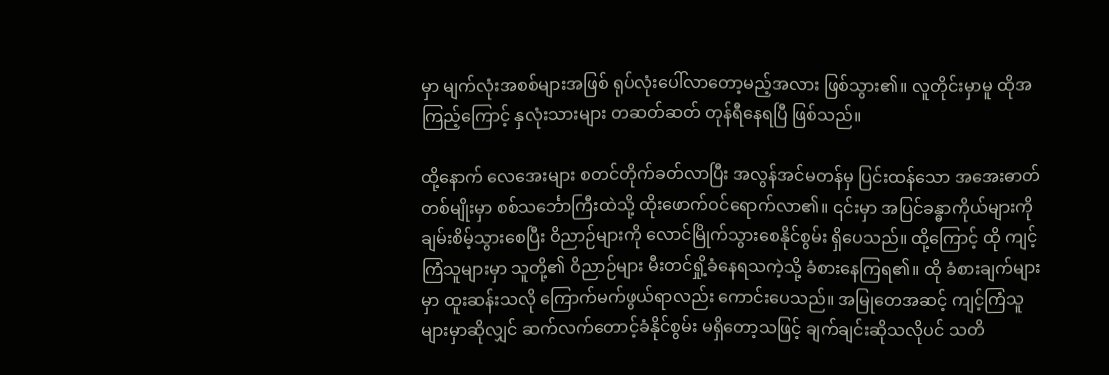မှာ မျက်လုံးအစစ်များအဖြစ် ရုပ်လုံးပေါ်လာတော့မည့်အလား ဖြစ်သွား၏။ လူတိုင်းမှာမူ ထိုအကြည့်ကြောင့် နှလုံးသားများ တဆတ်ဆတ် တုန်ရီနေရပြီ ဖြစ်သည်။

ထို့နောက် လေအေးများ စတင်တိုက်ခတ်လာပြီး အလွန်အင်မတန်မှ ပြင်းထန်သော အအေးဓာတ်တစ်မျိုးမှာ စစ်သင်္ဘောကြီးထဲသို့ ထိုးဖောက်ဝင်ရောက်လာ၏။ ၎င်းမှာ အပြင်ခန္ဓာကိုယ်များကို ချမ်းစိမ့်သွားစေပြီး ဝိညာဉ်များကို လောင်မြိုက်သွားစေနိုင်စွမ်း ရှိပေသည်။ ထို့ကြောင့် ထို ကျင့်ကြံသူများမှာ သူတို့၏ ဝိညာဉ်များ မီးတင်ရှို့ခံနေရသကဲ့သို့ ခံစားနေကြရ၏။ ထို ခံစားချက်များမှာ ထူးဆန်းသလို ကြောက်မက်ဖွယ်ရာလည်း ကောင်းပေသည်။ အမြုတေအဆင့် ကျင့်ကြံသူများမှာဆိုလျှင် ဆက်လက်တောင့်ခံနိုင်စွမ်း မရှိတော့သဖြင့် ချက်ချင်းဆိုသလိုပင် သတိ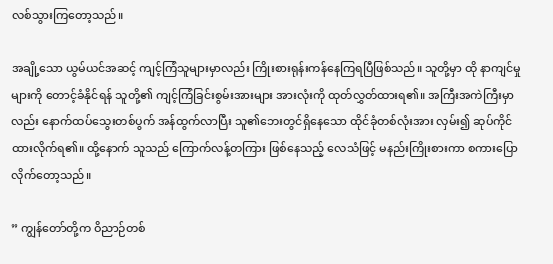လစ်သွားကြတော့သည်။

အချို့သော ယွမ်ယင်အဆင့် ကျင့်ကြံသူများမှာလည်း ကြိုးစားရုန်းကန်နေကြရပြီဖြစ်သည်။ သူတို့မှာ ထို နာကျင်မှုများကို တောင့်ခံနိုင်ရန် သူတို့၏ ကျင့်ကြံခြင်းစွမ်းအားများ အားလုံးကို ထုတ်လွှတ်ထားရ၏။ အကြီးအကဲကြီးမှာလည်း နောက်ထပ်သွေးတစ်ပွက် အန်ထွက်လာပြီး သူ၏ဘေးတွင်ရှိနေသော ထိုင်ခုံတစ်လုံးအား လှမ်း၍ ဆုပ်ကိုင်ထားလိုက်ရ၏။ ထို့နောက် သူသည် ကြောက်လန့်တကြား ဖြစ်နေသည့် လေသံဖြင့် မနည်းကြိုးစားကာ စကားပြောလိုက်တော့သည်။

” ကျွန်တော်တို့က ဝိညာဉ်တစ်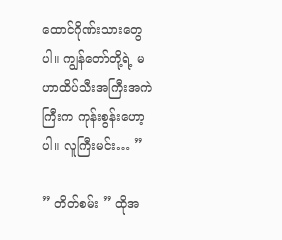ထောင်ဂိုဏ်းသားတွေပါ။ ကျွန်တော်တို့ရဲ့ မဟာထိပ်သီးအကြီးအကဲကြီးက ကုန်းစွန်းဟော့ပါ။ လူကြီးမင်း… ”

” တိတ်စမ်း ” ထိုအ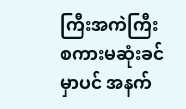ကြီးအကဲကြီး စကားမဆုံးခင်မှာပင် အနက်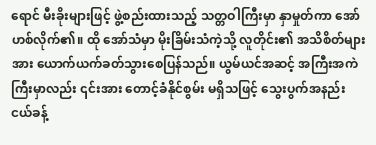ရောင် မီးခိုးများဖြင့် ဖွဲ့စည်းထားသည့် သတ္တဝါကြီးမှာ နှာမှုတ်ကာ အော်ဟစ်လိုက်၏။ ထို အော်သံမှာ မိုးခြိမ်းသံကဲ့သို့ လူတိုင်း၏ အသိစိတ်များအား ယောက်ယက်ခတ်သွားစေပြန်သည်။ ယွမ်ယင်အဆင့် အကြီးအကဲကြီးမှာလည်း ၎င်းအား တောင့်ခံနိုင်စွမ်း မရှိသဖြင့် သွေးပွက်အနည်းငယ်ခန့်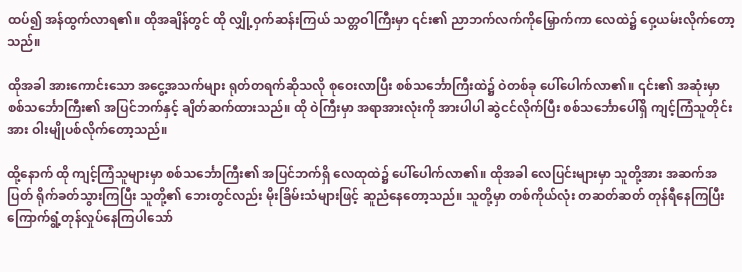ထပ်၍ အန်ထွက်လာရ၏။ ထိုအချိန်တွင် ထို လျှို့ဝှက်ဆန်းကြယ် သတ္တဝါကြီးမှာ ၎င်း၏ ညာဘက်လက်ကိုမြှောက်ကာ လေထဲ၌ ဝှေ့ယမ်းလိုက်တော့သည်။

ထိုအခါ အားကောင်းသော အငွေ့အသက်များ ရုတ်တရက်ဆိုသလို စုဝေးလာပြီး စစ်သင်္ဘောကြီးထဲ၌ ဝဲတစ်ခု ပေါ်ပေါက်လာ၏။ ၎င်း၏ အဆုံးမှာ စစ်သင်္ဘောကြီး၏ အပြင်ဘက်နှင့် ချိတ်ဆက်ထားသည်။ ထို ဝဲကြီးမှာ အရာအားလုံးကို အားပါပါ ဆွဲငင်လိုက်ပြီး စစ်သင်္ဘောပေါ်ရှိ ကျင့်ကြံသူတိုင်းအား ဝါးမျိုပစ်လိုက်တော့သည်။

ထို့နောက် ထို ကျင့်ကြံသူများမှာ စစ်သင်္ဘောကြီး၏ အပြင်ဘက်ရှိ လေထုထဲ၌ ပေါ်ပေါက်လာ၏။ ထိုအခါ လေပြင်းများမှာ သူတို့အား အဆက်အပြတ် ရိုက်ခတ်သွားကြပြီး သူတို့၏ ဘေးတွင်လည်း မိုးခြိမ်းသံများဖြင့် ဆူညံနေတော့သည်။ သူတို့မှာ တစ်ကိုယ်လုံး တဆတ်ဆတ် တုန်ရီနေကြပြီး ကြောက်ရွံ့တုန်လှုပ်နေကြပါသော်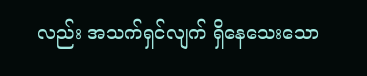လည်း အသက်ရှင်လျက် ရှိနေသေးသော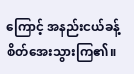ကြောင့် အနည်းငယ်ခန့် စိတ်အေးသွားကြ၏။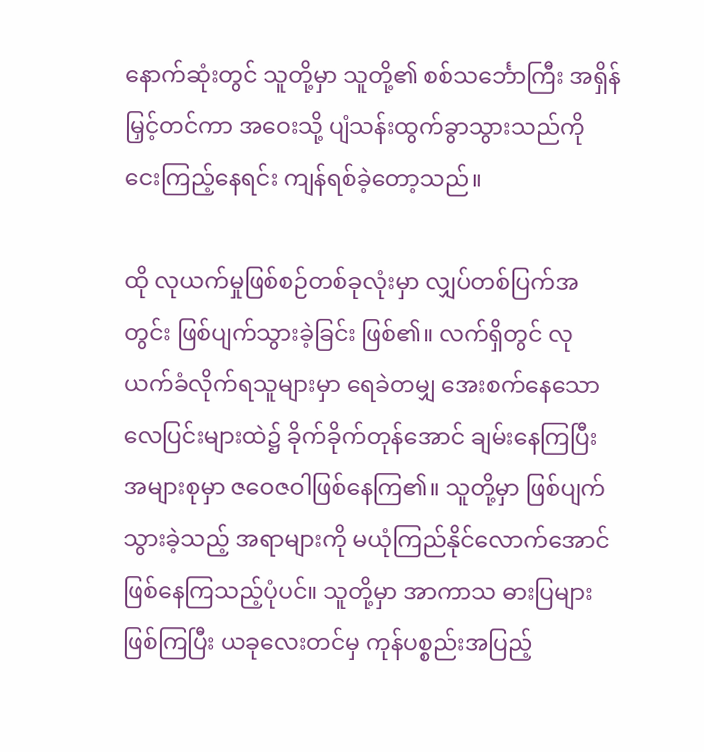နောက်ဆုံးတွင် သူတို့မှာ သူတို့၏ စစ်သင်္ဘောကြီး အရှိန်မြှင့်တင်ကာ အဝေးသို့ ပျံသန်းထွက်ခွာသွားသည်ကို ငေးကြည့်နေရင်း ကျန်ရစ်ခဲ့တော့သည်။

ထို လုယက်မှုဖြစ်စဉ်တစ်ခုလုံးမှာ လျှပ်တစ်ပြက်အတွင်း ဖြစ်ပျက်သွားခဲ့ခြင်း ဖြစ်၏။ လက်ရှိတွင် လုယက်ခံလိုက်ရသူများမှာ ရေခဲတမျှ အေးစက်နေသော လေပြင်းများထဲ၌ ခိုက်ခိုက်တုန်အောင် ချမ်းနေကြပြီး အများစုမှာ ဇဝေဇဝါဖြစ်နေကြ၏။ သူတို့မှာ ဖြစ်ပျက်သွားခဲ့သည့် အရာများကို မယုံကြည်နိုင်လောက်အောင် ဖြစ်နေကြသည့်ပုံပင်။ သူတို့မှာ အာကာသ ဓားပြများဖြစ်ကြပြီး ယခုလေးတင်မှ ကုန်ပစ္စည်းအပြည့်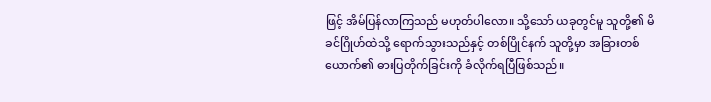ဖြင့် အိမ်ပြန်လာကြသည် မဟုတ်ပါလော။ သို့သော် ယခုတွင်မူ သူတို့၏ မိခင်ဂြိုဟ်ထဲသို့ ရောက်သွားသည်နှင့် တစ်ပြိုင်နက် သူတို့မှာ အခြားတစ်ယောက်၏ ဓားပြတိုက်ခြင်းကို ခံလိုက်ရပြီဖြစ်သည်။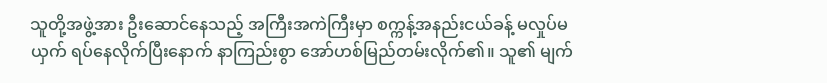သူတို့အဖွဲ့အား ဦးဆောင်နေသည့် အကြီးအကဲကြီးမှာ စက္ကန့်အနည်းငယ်ခန့် မလှုပ်မယှက် ရပ်နေလိုက်ပြီးနောက် နာကြည်းစွာ အော်ဟစ်မြည်တမ်းလိုက်၏။ သူ၏ မျက်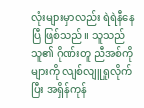လုံးများမှာလည်း ရဲရဲနီနေပြီ ဖြစ်သည်။ သူသည် သူ၏ ဂိုဏ်းတူ ညီအစ်ကိုများကို လျစ်လျူရှုလိုက်ပြီး အရှိန်ကုန်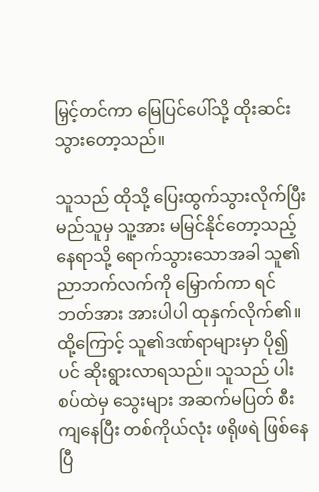မြှင့်တင်ကာ မြေပြင်ပေါ်သို့ ထိုးဆင်းသွားတော့သည်။

သူသည် ထိုသို့ ပြေးထွက်သွားလိုက်ပြီး မည်သူမှ သူ့အား မမြင်နိုင်တော့သည့် နေရာသို့ ရောက်သွားသောအခါ သူ၏ ညာဘက်လက်ကို မြှောက်ကာ ရင်ဘတ်အား အားပါပါ ထုနှက်လိုက်၏။ ထို့ကြောင့် သူ၏ဒဏ်ရာများမှာ ပို၍ပင် ဆိုးရွားလာရသည်။ သူသည် ပါးစပ်ထဲမှ သွေးများ အဆက်မပြတ် စီးကျနေပြီး တစ်ကိုယ်လုံး ဖရိုဖရဲ ဖြစ်နေပြီ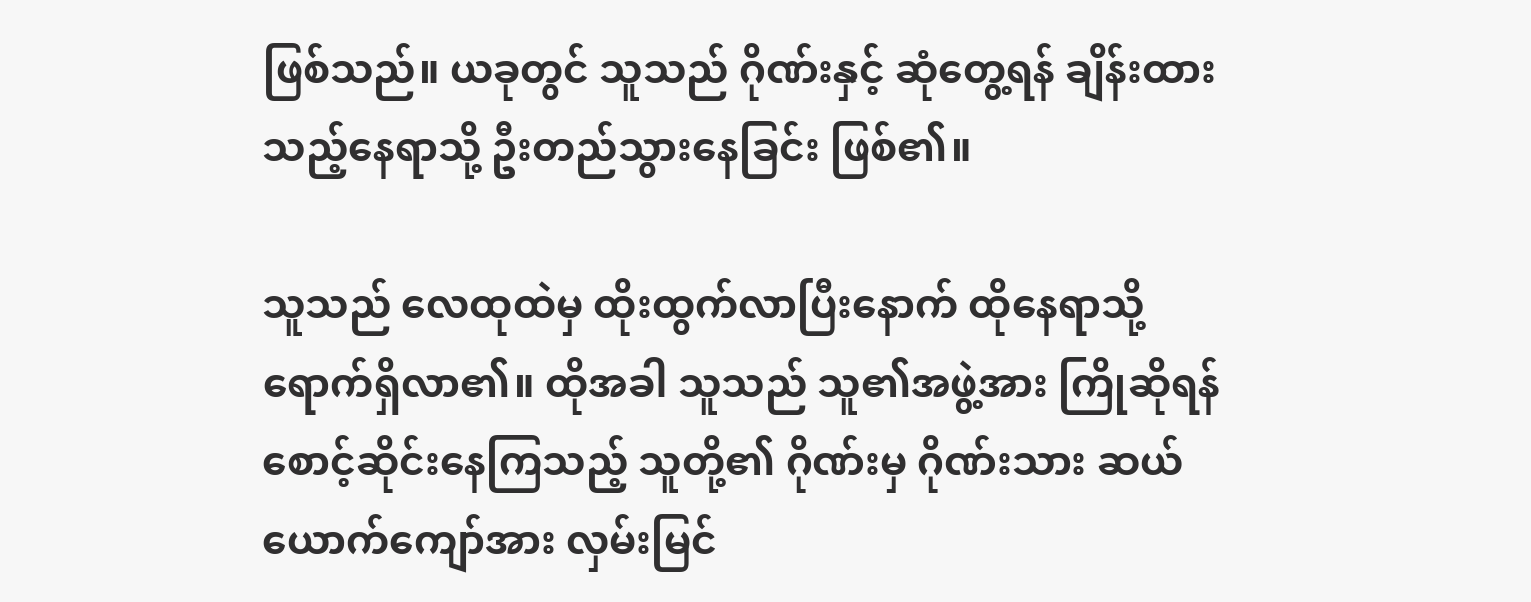ဖြစ်သည်။ ယခုတွင် သူသည် ဂိုဏ်းနှင့် ဆုံတွေ့ရန် ချိန်းထားသည့်နေရာသို့ ဦးတည်သွားနေခြင်း ဖြစ်၏။

သူသည် လေထုထဲမှ ထိုးထွက်လာပြီးနောက် ထိုနေရာသို့ ရောက်ရှိလာ၏။ ထိုအခါ သူသည် သူ၏အဖွဲ့အား ကြိုဆိုရန် စောင့်ဆိုင်းနေကြသည့် သူတို့၏ ဂိုဏ်းမှ ဂိုဏ်းသား ဆယ်ယောက်ကျော်အား လှမ်းမြင်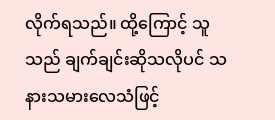လိုက်ရသည်။ ထို့ကြောင့် သူသည် ချက်ချင်းဆိုသလိုပင် သနားသမားလေသံဖြင့်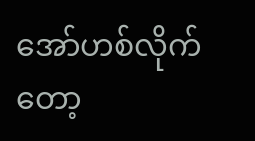အော်ဟစ်လိုက်တော့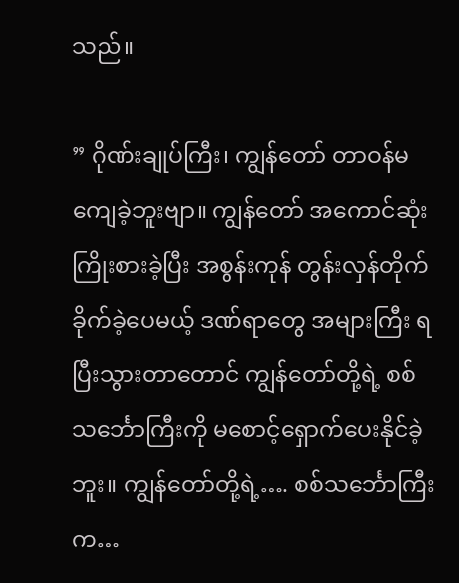သည်။

” ဂိုဏ်းချုပ်ကြီး၊ ကျွန်တော် တာဝန်မကျေခဲ့ဘူးဗျာ။ ကျွန်တော် အကောင်ဆုံး ကြိုးစားခဲ့ပြီး အစွန်းကုန် တွန်းလှန်တိုက်ခိုက်ခဲ့ပေမယ့် ဒဏ်ရာ‌တွေ အများကြီး ရပြီးသွားတာတောင် ကျွန်တော်တို့ရဲ့ စစ်သင်္ဘောကြီးကို မစောင့်ရှောက်ပေးနိုင်ခဲ့ဘူး။ ကျွန်တော်တို့ရဲ့…. စစ်သင်္ဘောကြီးက…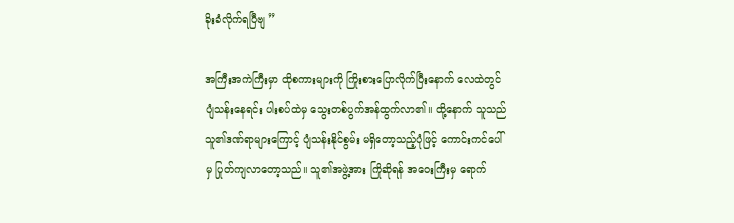ခိုးခံလိုက်ရပြီဗျ ”

အကြီးအကဲကြီးမှာ ထိုစကားများကို ကြိုးစားပြောလိုက်ပြီးနောက် လေထဲတွင် ပျံသန်းနေရင်း ပါးစပ်ထဲမှ သွေးတစ်ပွက်အန်ထွက်လာ၏။ ထို့နောက် သူသည် သူ၏ဒဏ်ရာများကြောင့် ပျံသန်းနိုင်စွမ်း မရှိတော့သည့်ပုံဖြင့် ကောင်းကင်ပေါ်မှ ပြုတ်ကျလာတော့သည်။ သူ၏အဖွဲ့အား ကြိုဆိုရန် အဝေးကြီးမှ ရောက်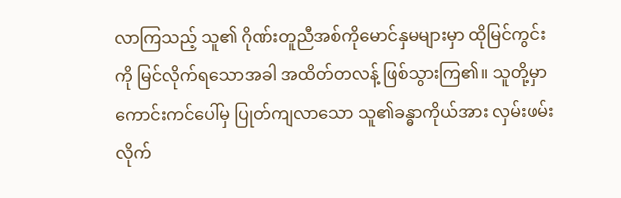လာကြသည့် သူ၏ ဂိုဏ်းတူညီအစ်ကို‌မောင်နှမများမှာ ထိုမြင်ကွင်းကို မြင်လိုက်ရသောအခါ အထိတ်တလန့် ဖြစ်သွားကြ၏။ သူတို့မှာ ကောင်းကင်ပေါ်မှ ပြုတ်ကျလာသော သူ၏ခန္ဓာကိုယ်အား လှမ်းဖမ်းလိုက်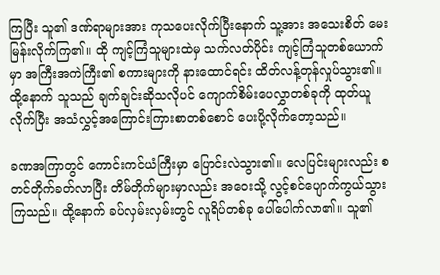ကြပြီး သူ၏ ဒဏ်ရာများအား ကုသပေးလိုက်ပြီးနောက် သူ့အား အသေးစိတ် မေးမြန်းလိုက်ကြ၏။ ထို ကျင့်ကြံသူများထဲမှ သက်လတ်ပိုင်း ကျင့်ကြံသူတစ်ယောက်မှာ အကြီးအကဲကြီး၏ စကားများကို နားထောင်ရင်း ထိတ်လန့်တုန်လှုပ်သွား၏။ ထို့နောက် သူသည် ချက်ချင်းဆိုသလိုပင် ကျောက်စိမ်းပေလွှာတစ်ခုကို ထုတ်ယူလိုက်ပြီး အသံလွှင့်အကြောင်းကြားစာတစ်စောင် ပေးပို့လိုက်တော့သည်။

ခဏအကြာတွင် ကောင်းကင်ယံကြီးမှာ ပြောင်းလဲသွား၏။ လေပြင်းများလည်း စတင်တိုက်ခတ်လာပြီး တိမ်တိုက်များမှာလည်း အဝေးသို့ လွင့်စင်ပျောက်ကွယ်သွားကြသည်။ ထို့နောက် ခပ်လှမ်းလှမ်းတွင် လူရိပ်တစ်ခု ပေါ်ပေါက်လာ၏။ သူ၏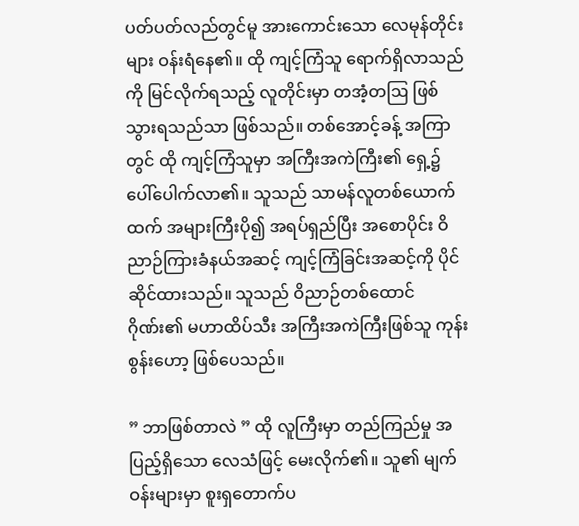ပတ်ပတ်လည်တွင်မူ အားကောင်းသော လေမုန်တိုင်းများ ဝန်းရံနေ၏။ ထို ကျင့်ကြံသူ ရောက်ရှိလာသည်ကို မြင်လိုက်ရသည့် လူတိုင်းမှာ တအံ့တဩ ဖြစ်သွားရသည်သာ ဖြစ်သည်။ တစ်အောင့်ခန့် အကြာတွင် ထို ကျင့်ကြံသူမှာ အကြီးအကဲကြီး၏ ရှေ့၌ ပေါ်ပေါက်လာ၏။ သူသည် သာမန်လူတစ်ယောက်ထက် အများကြီးပို၍ အရပ်ရှည်ပြီး အစောပိုင်း ဝိညာဉ်ကြားခံနယ်အဆင့် ကျင့်ကြံခြင်းအဆင့်ကို ပိုင်ဆိုင်ထားသည်။ သူသည် ဝိညာဉ်တစ်ထောင်ဂိုဏ်း၏ မဟာထိပ်သီး အကြီးအကဲကြီးဖြစ်သူ ကုန်းစွန်းဟော့ ဖြစ်ပေသည်။

” ဘာဖြစ်တာလဲ ” ထို လူကြီးမှာ တည်ကြည်မှု အပြည့်ရှိသော လေသံဖြင့် မေးလိုက်၏။ သူ၏ မျက်ဝန်းများမှာ စူးရှတောက်ပ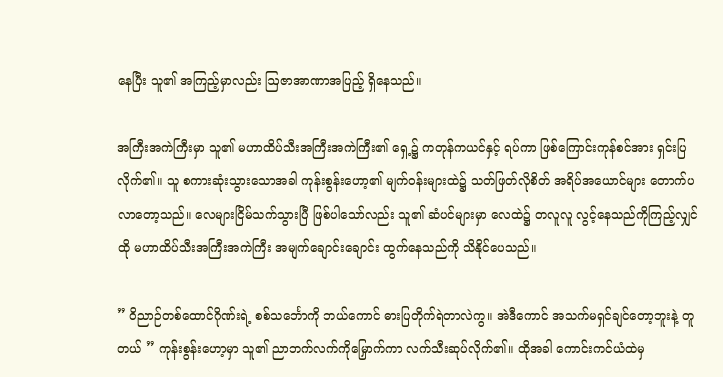နေပြီး သူ၏ အကြည့်မှာလည်း ဩဇာအာဏာအပြည့် ရှိနေသည်။

အကြီးအကဲကြီးမှာ သူ၏ မဟာထိပ်သီးအကြီးအကဲကြီး၏ ရှေ့၌ ကတုန်ကယင်နှင့် ရပ်ကာ ဖြစ်ကြောင်းကုန်စင်အား ရှင်းပြလိုက်၏။ သူ စကားဆုံးသွားသောအခါ ကုန်းစွန်းဟော့၏ မျက်ဝန်းများထဲ၌ သတ်ဖြတ်လိုစိတ် အရိပ်အယောင်များ တောက်ပလာတော့သည်။ ‌လေများငြိမ်သက်သွားပြီ ဖြစ်ပါသော်လည်း သူ၏ ဆံပင်များမှာ လေထဲ၌ တလူလူ လွင့်နေသည်ကိုကြည့်လျှင် ထို မဟာထိပ်သီးအကြီးအကဲကြီး အမျက်ချောင်းချောင်း ထွက်နေသည်ကို သိနိုင်ပေသည်။

” ဝိညာဉ်တစ်ထောင်ဂိုဏ်းရဲ့ စစ်သင်္ဘောကို ဘယ်ကောင် ဓားပြတိုက်ရဲတာလဲကွ။ အဲဒီကောင် အသက်မရှင်ချင်တော့ဘူးနဲ့ တူတယ် ” ကုန်းစွန်းဟော့မှာ သူ၏ ညာဘက်လက်ကိုမြှောက်ကာ လက်သီးဆုပ်လိုက်၏။ ထိုအခါ ကောင်းကင်ယံထဲမှ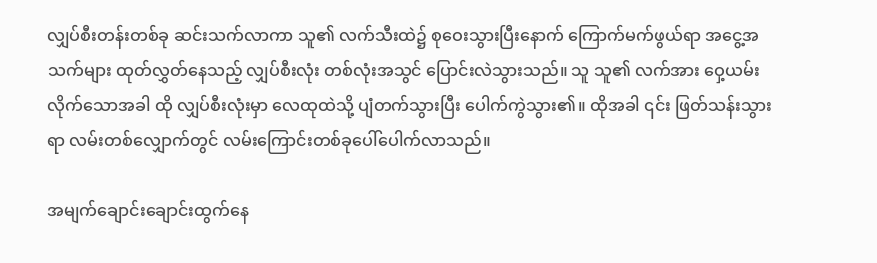လျှပ်စီးတန်းတစ်ခု ဆင်းသက်လာကာ သူ၏ လက်သီးထဲ၌ စုဝေးသွားပြီးနောက် ကြောက်မက်ဖွယ်ရာ အငွေ့အသက်များ ထုတ်လွှတ်နေသည့် လျှပ်စီးလုံး တစ်လုံးအသွင် ပြောင်းလဲသွားသည်။ သူ သူ၏ လက်အား ဝှေ့ယမ်းလိုက်သောအခါ ထို လျှပ်စီးလုံးမှာ လေထုထဲသို့ ပျံတက်သွားပြီး ပေါက်ကွဲသွား၏။ ထိုအခါ ၎င်း ဖြတ်သန်းသွားရာ လမ်းတစ်လျှောက်တွင် လမ်းကြောင်းတစ်ခုပေါ်ပေါက်လာသည်။

အမျက်ချောင်းချောင်းထွက်နေ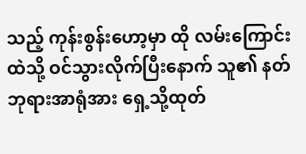သည့် ကုန်းစွန်းဟော့မှာ ထို လမ်းကြောင်းထဲသို့ ဝင်သွားလိုက်ပြီးနောက် သူ၏ နတ်ဘုရားအာရုံအား ရှေ့သို့ထုတ်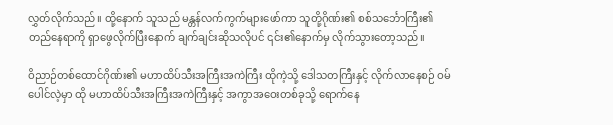လွှတ်လိုက်သည်။ ထို့နောက် သူသည် မန္တန်လက်ကွက်များဖော်ကာ သူတို့ဂိုဏ်း၏ စစ်သင်္ဘောကြီး၏ တည်နေရာကို ရှာဖွေလိုက်ပြီးနောက် ချက်ချင်းဆိုသလိုပင် ၎င်း၏နောက်မှ လိုက်သွားတော့သည်။

ဝိညာဉ်တစ်ထောင်ဂိုဏ်း၏ မဟာထိပ်သီးအကြီးအကဲကြီး ထိုကဲ့သို့ ဒေါသတကြီးနှင့် လိုက်လာနေစဉ် ဝမ်ပေါင်လဲ့မှာ ထို မဟာထိပ်သီးအကြီးအကဲကြီးနှင့် အကွာအဝေးတစ်ခုသို့ ရောက်နေ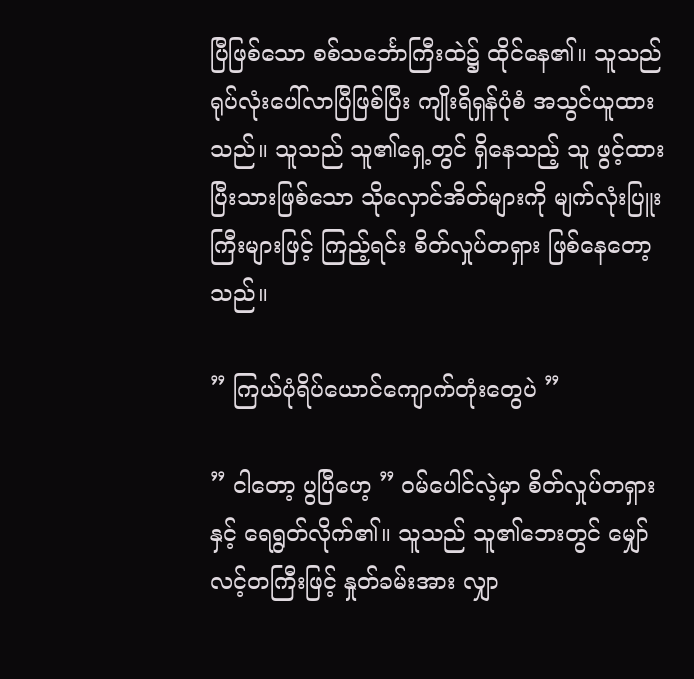ပြီဖြစ်သော စစ်သင်္ဘောကြီးထဲ၌ ထိုင်နေ၏။ သူသည် ရုပ်လုံးပေါ်လာပြီဖြစ်ပြီး ကျိုးရိရှန်ပုံစံ အသွင်ယူထားသည်။ သူသည် သူ၏ရှေ့တွင် ရှိနေသည့် သူ ဖွင့်ထားပြီးသားဖြစ်သော သိုလှောင်အိတ်များကို မျက်လုံးပြူးကြီးများဖြင့် ကြည့်ရင်း စိတ်လှုပ်တရှား ဖြစ်နေတော့သည်။

” ကြယ်ပုံရိပ်ယောင်ကျောက်တုံးတွေပဲ ”

” ငါတော့ ပွပြီဟေ့ ” ဝမ်ပေါင်လဲ့မှာ စိတ်လှုပ်တရှားနှင့် ရေရွတ်လိုက်၏။ သူသည် သူ၏ဘေးတွင် မျှော်လင့်တကြီးဖြင့် နှုတ်ခမ်းအား လျှာ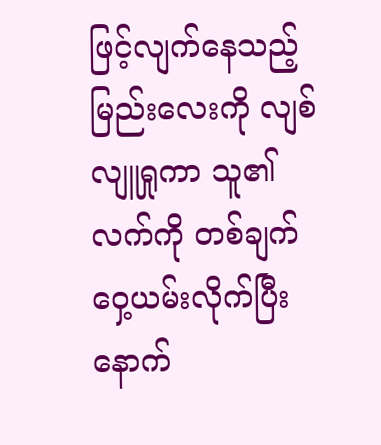ဖြင့်လျက်နေသည့် မြည်းလေးကို လျစ်လျူရှုကာ သူ၏လက်ကို တစ်ချက်ဝှေ့ယမ်းလိုက်ပြီးနောက်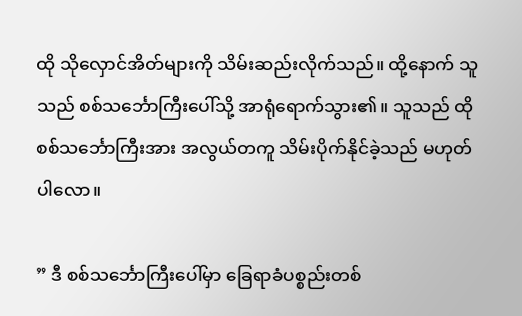ထို သိုလှောင်အိတ်များကို သိမ်းဆည်းလိုက်သည်။ ထို့နောက် သူသည် စစ်သင်္ဘောကြီးပေါ်သို့ အာရုံရောက်သွား၏။ သူသည် ထို စစ်သင်္ဘောကြီးအား အလွယ်တကူ သိမ်းပိုက်နိုင်ခဲ့သည် မဟုတ်ပါလော။

” ဒီ စစ်သင်္ဘောကြီးပေါ်မှာ ခြေရာခံပစ္စည်းတစ်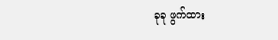ခုခု ဖွက်ထား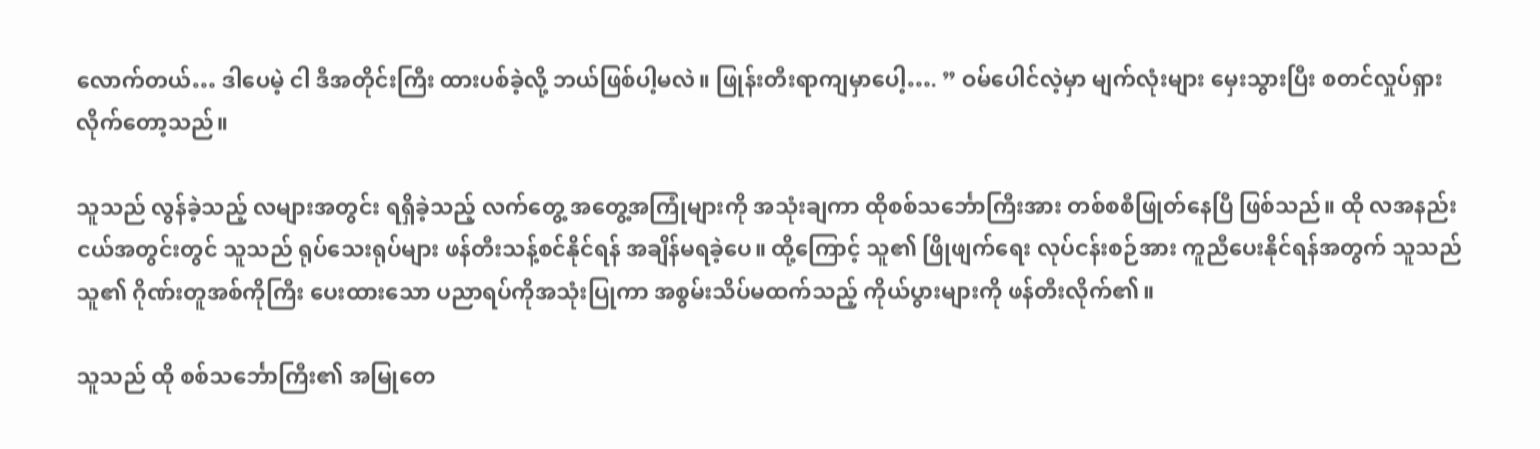လောက်တယ်… ဒါပေမဲ့ ငါ ဒီအတိုင်းကြီး ထားပစ်ခဲ့လို့ ဘယ်ဖြစ်ပါ့မလဲ။ ဖြုန်းတီးရာကျမှာပေါ့…. ” ဝမ်ပေါင်လဲ့မှာ မျက်လုံးများ မှေးသွားပြီး စတင်လှုပ်ရှားလိုက်တော့သည်။

သူသည် လွန်ခဲ့သည့် လများအတွင်း ရရှိခဲ့သည့် လက်တွေ့ အတွေ့အကြုံများကို အသုံးချကာ ထိုစစ်သင်္ဘောကြီးအား တစ်စစီဖြုတ်နေပြီ ဖြစ်သည်။ ထို လအနည်းငယ်အတွင်းတွင် သူသည် ရုပ်သေးရုပ်များ ဖန်တီးသန့်စင်နိုင်ရန် အချိန်မရခဲ့ပေ။ ထို့ကြောင့် သူ၏ ဖြိုဖျက်ရေး လုပ်ငန်းစဉ်အား ကူညီပေးနိုင်ရန်အတွက် သူသည် သူ၏ ဂိုဏ်းတူအစ်ကိုကြီး ပေးထားသော ပညာရပ်ကိုအသုံးပြုကာ အစွမ်းသိပ်မထက်သည့် ကိုယ်ပွားများကို ဖန်တီးလိုက်၏။

သူသည် ထို စစ်သင်္ဘောကြီး၏ အမြုတေ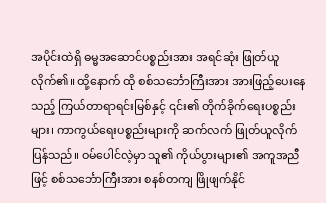အပိုင်းထဲရှိ ဓမ္မအဆောင်ပစ္စည်းအား အရင်ဆုံး ဖြုတ်ယူလိုက်၏။ ထို့နောက် ထို စစ်သင်္ဘောကြီးအား အားဖြည့်ပေးနေသည့် ကြယ်တာရာရင်းမြစ်နှင့် ၎င်း၏ တိုက်ခိုက်ရေးပစ္စည်းများ၊ ကာကွယ်ရေးပစ္စည်းများကို ဆက်လက် ဖြုတ်ယူလိုက်ပြန်သည်။ ဝမ်ပေါင်လဲ့မှာ သူ၏ ကိုယ်ပွားများ၏ အကူအညီဖြင့် စစ်သင်္ဘောကြီးအား စနစ်တကျ ဖြိုဖျက်နိုင်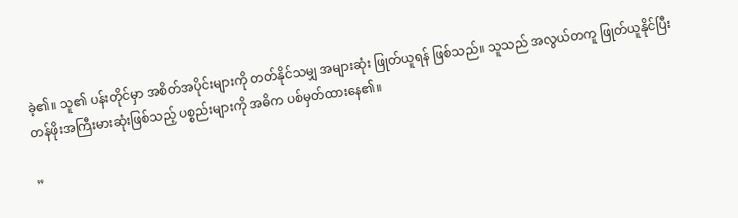ခဲ့၏။ သူ၏ ပန်းတိုင်မှာ အစိတ်အပိုင်းများကို တတ်နိုင်သမျှ အများဆုံး ဖြုတ်ယူရန် ဖြစ်သည်။ သူသည် အလွယ်တကူ ဖြုတ်ယူနိုင်ပြီး တန်ဖိုးအကြီးမားဆုံးဖြစ်သည့် ပစ္စည်းများကို အဓိက ပစ်မှတ်ထားနေ၏။

”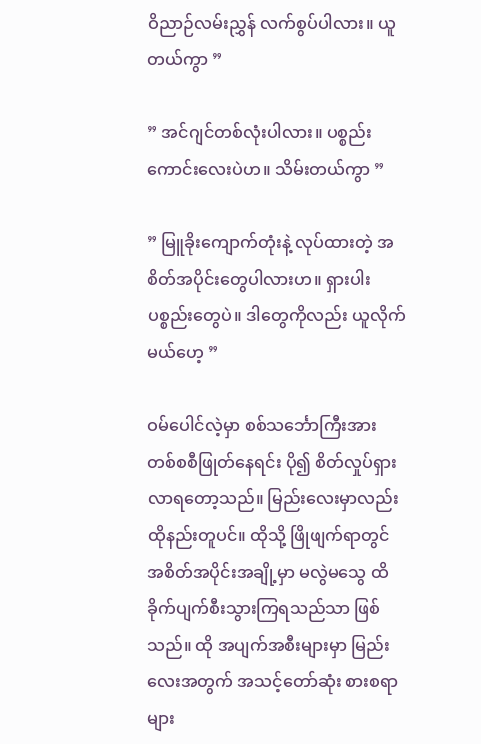ဝိညာဉ်လမ်းညွှန် လက်စွပ်ပါလား။ ယူတယ်ကွာ ”

” အင်ဂျင်တစ်လုံးပါလား။ ပစ္စည်းကောင်းလေးပဲဟ။ သိမ်းတယ်ကွာ ”

” မြူခိုးကျောက်တုံးနဲ့ လုပ်ထားတဲ့ အစိတ်အပိုင်းတွေပါလားဟ။ ရှားပါး ပစ္စည်း‌တွေပဲ။ ဒါတွေကိုလည်း ယူလိုက်မယ်ဟေ့ ”

ဝမ်ပေါင်လဲ့မှာ စစ်သင်္ဘောကြီးအား တစ်စစီဖြုတ်နေရင်း ပို၍ စိတ်လှုပ်ရှားလာရတော့သည်။ မြည်းလေးမှာလည်း ထိုနည်းတူပင်။ ထိုသို့ ဖြိုဖျက်ရာတွင် အစိတ်အပိုင်းအချို့မှာ မလွဲမသွေ ထိခိုက်ပျက်စီးသွားကြရသည်သာ ဖြစ်သည်။ ထို အပျက်အစီးများမှာ မြည်းလေးအတွက် အသင့်တော်ဆုံး စားစရာများ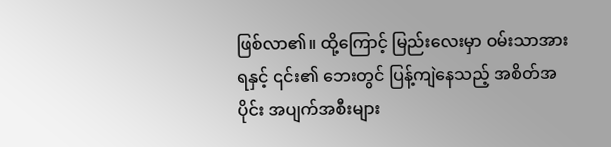ဖြစ်လာ၏။ ထို့ကြောင့် မြည်းလေးမှာ ဝမ်းသာအားရနှင့် ၎င်း၏ ဘေးတွင် ပြန့်ကျဲနေသည့် အစိတ်အပိုင်း အပျက်အစီးများ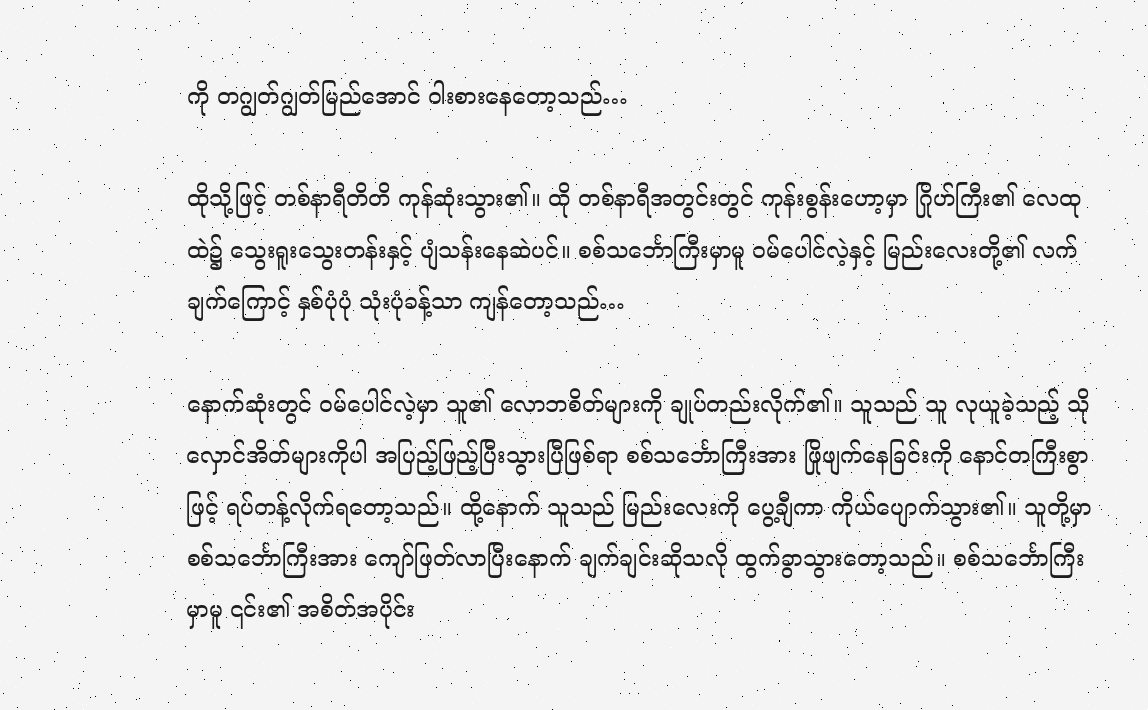ကို တဂျွတ်ဂျွတ်မြည်အောင် ဝါးစားနေတော့သည်…

ထိုသို့ဖြင့် တစ်နာရီတိတိ ကုန်ဆုံးသွား၏။ ထို တစ်နာရီအတွင်းတွင် ကုန်းစွန်းဟော့မှာ ဂြိုဟ်ကြီး၏ လေထုထဲ၌ သွေးရူးသွေးတန်းနှင့် ပျံသန်းနေဆဲပင်။ စစ်သင်္ဘောကြီးမှာမူ ဝမ်ပေါင်လဲ့နှင့် မြည်းလေးတို့၏ လက်ချက်ကြောင့် နှစ်ပုံပုံ သုံးပုံခန့်သာ ကျန်တော့သည်…

နောက်ဆုံးတွင် ဝမ်ပေါင်လဲ့မှာ သူ၏ လောဘစိတ်များကို ချုပ်တည်းလိုက်၏။ သူသည် သူ လုယူခဲ့သည့် သိုလှောင်အိတ်များကိုပါ အပြည့်ဖြည့်ပြီးသွားပြီဖြစ်ရာ စစ်သင်္ဘောကြီးအား ဖြိုဖျက်နေခြင်းကို နောင်တကြီးစွာဖြင့် ရပ်တန့်လိုက်ရတော့သည်။ ထို့နောက် သူသည် မြည်းလေးကို ပွေ့ချီကာ ကိုယ်ပျောက်သွား၏။ သူတို့မှာ စစ်သင်္ဘောကြီးအား ကျော်ဖြတ်လာပြီးနောက် ချက်ချင်းဆိုသလို ထွက်ခွာသွားတော့သည်။ စစ်သင်္ဘောကြီးမှာမူ ၎င်း၏ အစိတ်အပိုင်း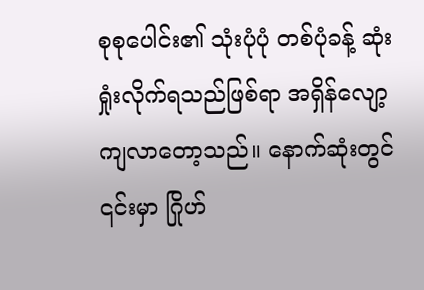စုစုပေါင်း၏ သုံးပုံပုံ တစ်ပုံခန့် ဆုံးရှုံးလိုက်ရသည်ဖြစ်ရာ အရှိန်လျော့ကျလာတော့သည်။ နောက်ဆုံးတွင် ၎င်းမှာ ဂြိုဟ်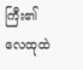ကြီး၏ လေထုထဲ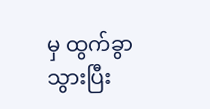မှ ထွက်ခွာသွားပြီး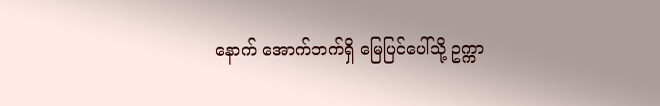နောက် အောက်ဘက်ရှိ မြေပြင်ပေါ်သို့ ဥက္ကာ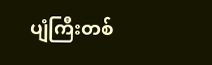ပျံကြီးတစ်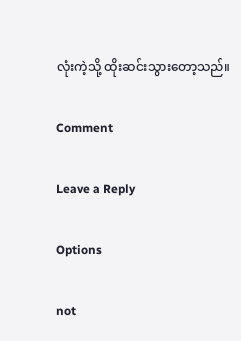လုံးကဲ့သို့ ထိုးဆင်းသွားတော့သည်။

Comment

Leave a Reply

Options

not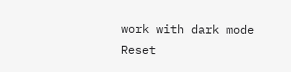work with dark mode
Reset